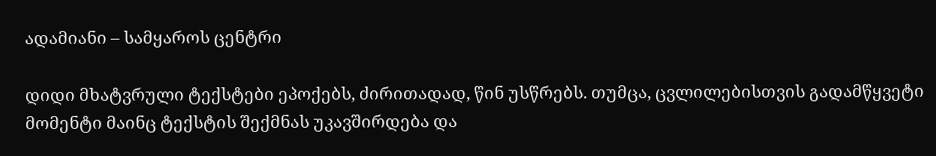ადამიანი – სამყაროს ცენტრი

დიდი მხატვრული ტექსტები ეპოქებს, ძირითადად, წინ უსწრებს. თუმცა, ცვლილებისთვის გადამწყვეტი მომენტი მაინც ტექსტის შექმნას უკავშირდება და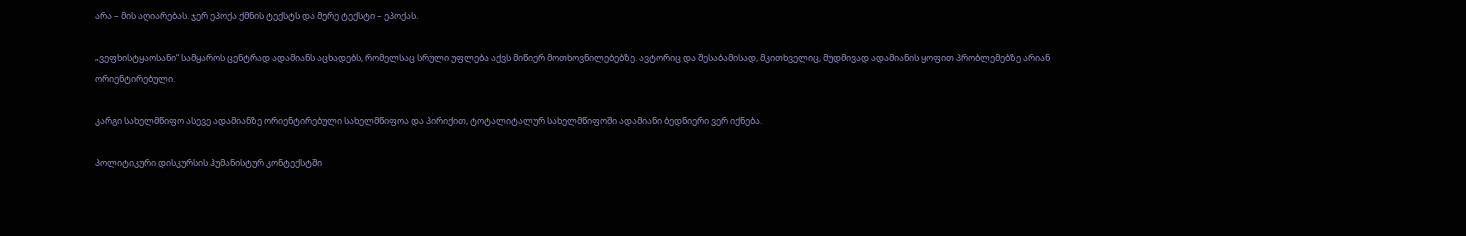არა – მის აღიარებას. ჯერ ეპოქა ქმნის ტექსტს და მერე ტექსტი – ეპოქას.

„ვეფხისტყაოსანი“ სამყაროს ცენტრად ადამიანს აცხადებს, რომელსაც სრული უფლება აქვს მიწიერ მოთხოვნილებებზე. ავტორიც და შესაბამისად, მკითხველიც, მუდმივად ადამიანის ყოფით პრობლემებზე არიან ორიენტირებული.

კარგი სახელმწიფო ასევე ადამიანზე ორიენტირებული სახელმწიფოა და პირიქით, ტოტალიტალურ სახელმწიფოში ადამიანი ბედნიერი ვერ იქნება.

პოლიტიკური დისკურსის ჰუმანისტურ კონტექსტში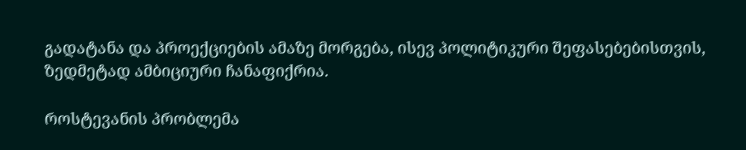გადატანა და პროექციების ამაზე მორგება, ისევ პოლიტიკური შეფასებებისთვის, ზედმეტად ამბიციური ჩანაფიქრია.

როსტევანის პრობლემა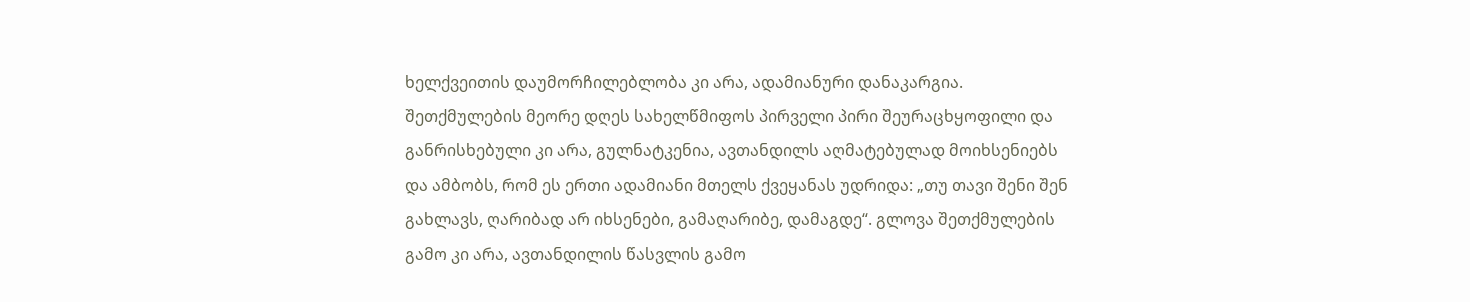ხელქვეითის დაუმორჩილებლობა კი არა, ადამიანური დანაკარგია. შეთქმულების მეორე დღეს სახელწმიფოს პირველი პირი შეურაცხყოფილი და განრისხებული კი არა, გულნატკენია, ავთანდილს აღმატებულად მოიხსენიებს და ამბობს, რომ ეს ერთი ადამიანი მთელს ქვეყანას უდრიდა: „თუ თავი შენი შენ გახლავს, ღარიბად არ იხსენები, გამაღარიბე, დამაგდე“. გლოვა შეთქმულების გამო კი არა, ავთანდილის წასვლის გამო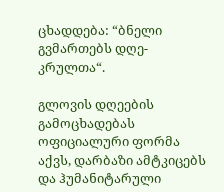ცხადდება: “ბნელი გვმართებს დღე-კრულთა“.

გლოვის დღეების გამოცხადებას ოფიციალური ფორმა აქვს, დარბაზი ამტკიცებს და ჰუმანიტარული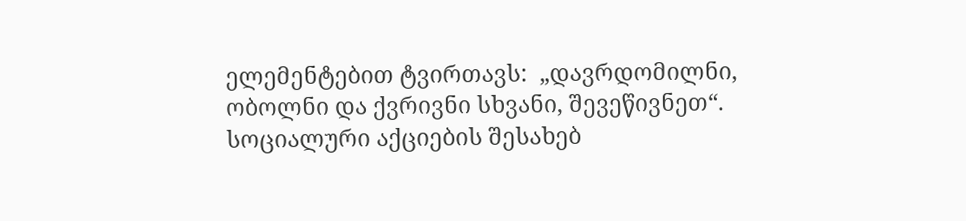ელემენტებით ტვირთავს:  „დავრდომილნი, ობოლნი და ქვრივნი სხვანი, შევეწივნეთ“. სოციალური აქციების შესახებ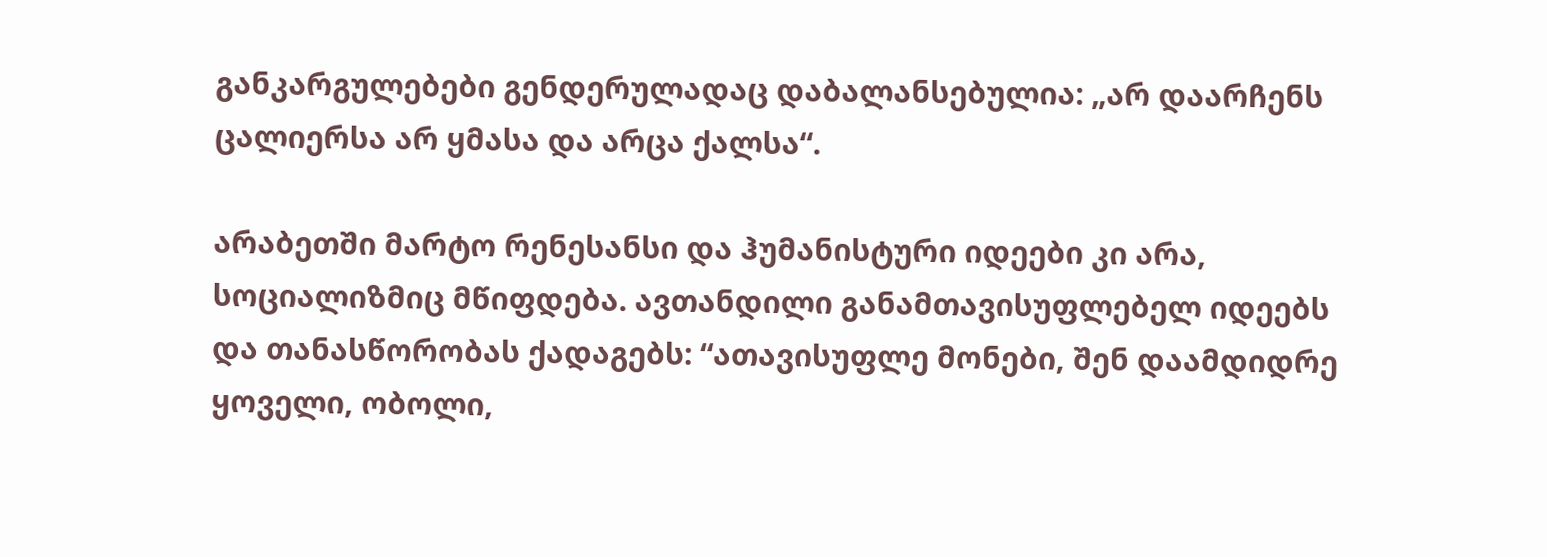განკარგულებები გენდერულადაც დაბალანსებულია: „არ დაარჩენს ცალიერსა არ ყმასა და არცა ქალსა“.

არაბეთში მარტო რენესანსი და ჰუმანისტური იდეები კი არა, სოციალიზმიც მწიფდება. ავთანდილი განამთავისუფლებელ იდეებს და თანასწორობას ქადაგებს: “ათავისუფლე მონები, შენ დაამდიდრე ყოველი, ობოლი,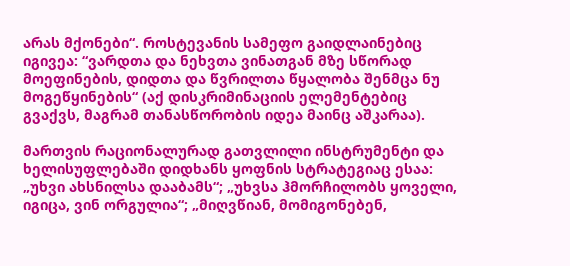არას მქონები“. როსტევანის სამეფო გაიდლაინებიც იგივეა: “ვარდთა და ნეხვთა ვინათგან მზე სწორად მოეფინების, დიდთა და წვრილთა წყალობა შენმცა ნუ მოგეწყინების“ (აქ დისკრიმინაციის ელემენტებიც გვაქვს, მაგრამ თანასწორობის იდეა მაინც აშკარაა).

მართვის რაციონალურად გათვლილი ინსტრუმენტი და ხელისუფლებაში დიდხანს ყოფნის სტრატეგიაც ესაა: „უხვი ახსნილსა დააბამს“; „უხვსა ჰმორჩილობს ყოველი, იგიცა, ვინ ორგულია“; „მიღვწიან, მომიგონებენ,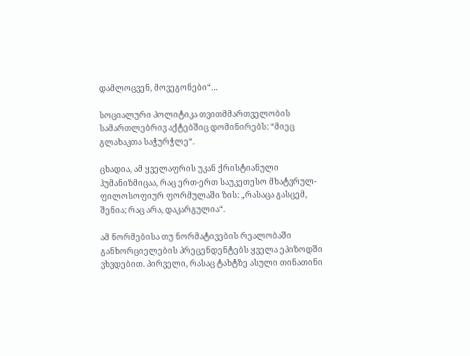დამლოცვენ, მოვეგონები“…

სოციალური პოლიტიკა თვითმმართველობის სამართლებრივ აქტებშიც დომინირებს: “მიეც გლახაკთა საჭურჭლე“.

ცხადია, ამ ყველაფრის უკან ქრისტიანული ჰუმანიზმიცაა, რაც ერთ-ერთ საუკეთესო მხატვრულ-ფილოსოფიურ ფორმულაში ზის: „რასაცა გასცემ, შენია; რაც არა, დაკარგულია“.

ამ ნორმებისა თუ ნორმატივების რეალობაში განხორციელების პრეცენდენტებს ყველა ეპიზოდში ვხვდებით. პირველი, რასაც ტახტზე ასული თინათინი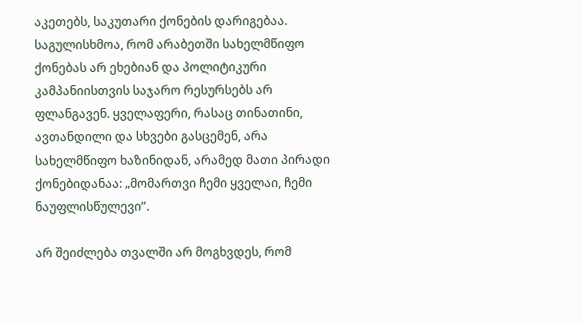აკეთებს, საკუთარი ქონების დარიგებაა. საგულისხმოა, რომ არაბეთში სახელმწიფო ქონებას არ ეხებიან და პოლიტიკური კამპანიისთვის საჯარო რესურსებს არ ფლანგავენ. ყველაფერი, რასაც თინათინი, ავთანდილი და სხვები გასცემენ, არა სახელმწიფო ხაზინიდან, არამედ მათი პირადი ქონებიდანაა: „მომართვი ჩემი ყველაი, ჩემი ნაუფლისწულევი”.

არ შეიძლება თვალში არ მოგხვდეს, რომ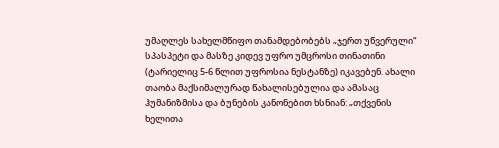უმაღლეს სახელმწიფო თანამდებობებს „ჯერთ უწვერული“ სპასპეტი და მასზე კიდევ უფრო უმცროსი თინათინი (ტარიელიც 5-6 წლით უფროსია ნესტანზე) იკავებენ. ახალი თაობა მაქსიმალურად წახალისებულია და ამასაც ჰუმანიზმისა და ბუნების კანონებით ხსნიან: „თქვენის ხელითა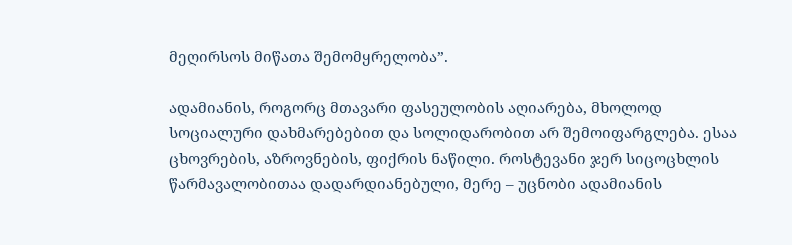მეღირსოს მიწათა შემომყრელობა”.

ადამიანის, როგორც მთავარი ფასეულობის აღიარება, მხოლოდ სოციალური დახმარებებით და სოლიდარობით არ შემოიფარგლება. ესაა ცხოვრების, აზროვნების, ფიქრის ნაწილი. როსტევანი ჯერ სიცოცხლის წარმავალობითაა დადარდიანებული, მერე – უცნობი ადამიანის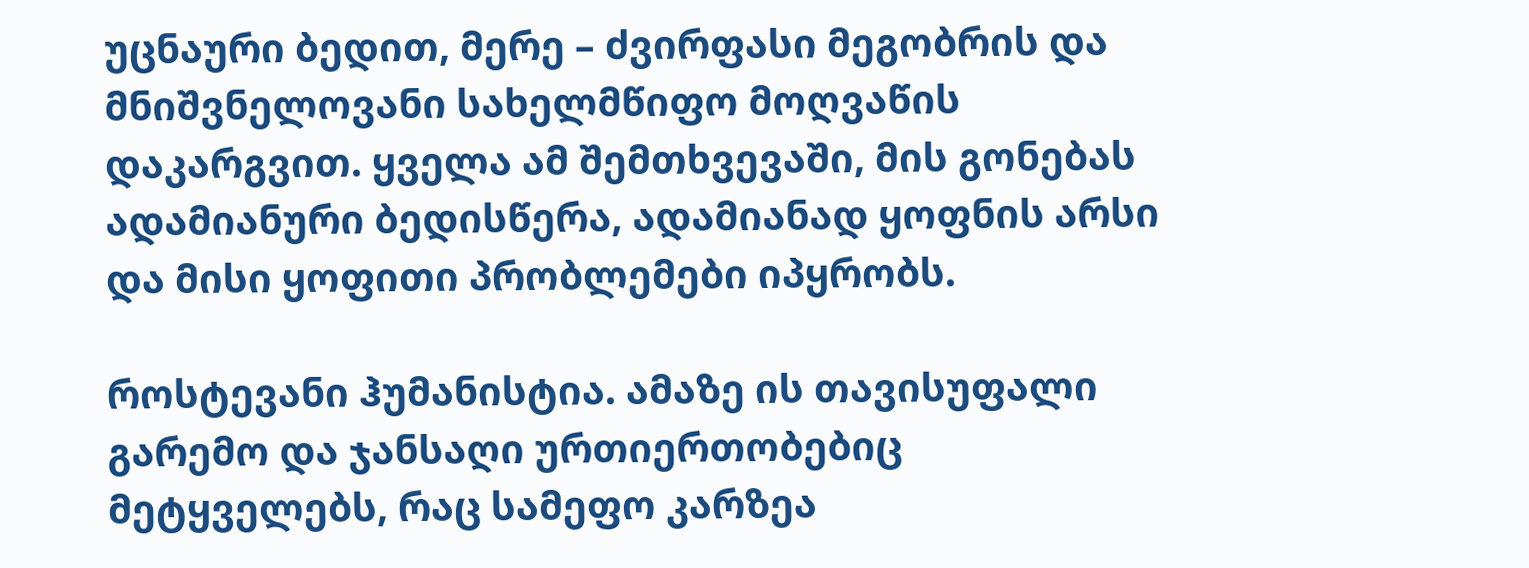უცნაური ბედით, მერე – ძვირფასი მეგობრის და მნიშვნელოვანი სახელმწიფო მოღვაწის დაკარგვით. ყველა ამ შემთხვევაში, მის გონებას ადამიანური ბედისწერა, ადამიანად ყოფნის არსი და მისი ყოფითი პრობლემები იპყრობს.

როსტევანი ჰუმანისტია. ამაზე ის თავისუფალი გარემო და ჯანსაღი ურთიერთობებიც მეტყველებს, რაც სამეფო კარზეა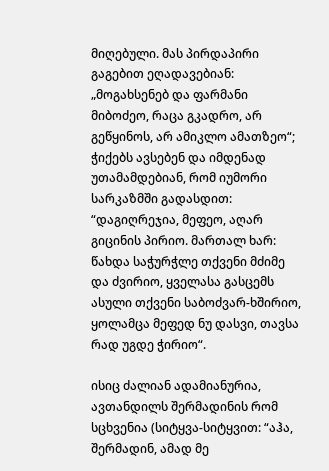მიღებული. მას პირდაპირი გაგებით ეღადავებიან: „მოგახსენებ და ფარმანი მიბოძეო, რაცა გკადრო, არ გეწყინოს, არ ამიკლო ამათზეო“; ჭიქებს ავსებენ და იმდენად უთამამდებიან, რომ იუმორი სარკაზმში გადასდით: “დაგიღრეჯია, მეფეო, აღარ გიცინის პირიო. მართალ ხარ: წახდა საჭურჭლე თქვენი მძიმე და ძვირიო, ყველასა გასცემს ასული თქვენი საბოძვარ-ხშირიო, ყოლამცა მეფედ ნუ დასვი, თავსა რად უგდე ჭირიო“.

ისიც ძალიან ადამიანურია, ავთანდილს შერმადინის რომ სცხვენია (სიტყვა-სიტყვით: “აჰა, შერმადინ, ამად მე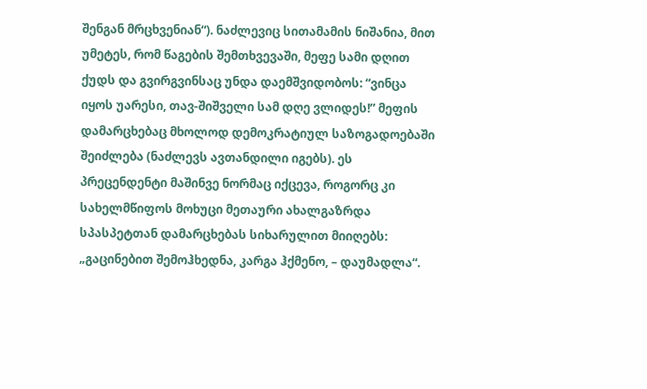შენგან მრცხვენიან“). ნაძლევიც სითამამის ნიშანია, მით უმეტეს, რომ წაგების შემთხვევაში, მეფე სამი დღით ქუდს და გვირგვინსაც უნდა დაემშვიდობოს: “ვინცა იყოს უარესი, თავ-შიშველი სამ დღე ვლიდეს!” მეფის დამარცხებაც მხოლოდ დემოკრატიულ საზოგადოებაში შეიძლება (ნაძლევს ავთანდილი იგებს). ეს პრეცენდენტი მაშინვე ნორმაც იქცევა, როგორც კი სახელმწიფოს მოხუცი მეთაური ახალგაზრდა სპასპეტთან დამარცხებას სიხარულით მიიღებს: „გაცინებით შემოჰხედნა, კარგა ჰქმენო, – დაუმადლა“.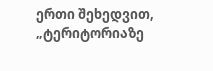ერთი შეხედვით, „ტერიტორიაზე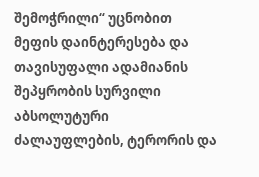შემოჭრილი“ უცნობით მეფის დაინტერესება და თავისუფალი ადამიანის შეპყრობის სურვილი აბსოლუტური ძალაუფლების, ტერორის და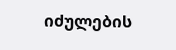იძულების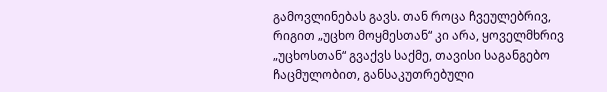გამოვლინებას გავს. თან როცა ჩვეულებრივ, რიგით „უცხო მოყმესთან“ კი არა, ყოველმხრივ „უცხოსთან“ გვაქვს საქმე, თავისი საგანგებო ჩაცმულობით, განსაკუთრებული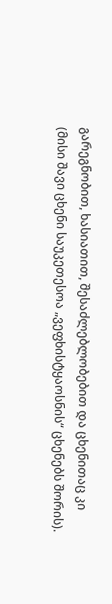გარეგნობით, ხასიათით, შესაძლებლობებით და ცხენითაც კი (მისი შავი ცხენი საუკეთესოა „ვეფხისტყაოსნის“ ცხენებს შორის).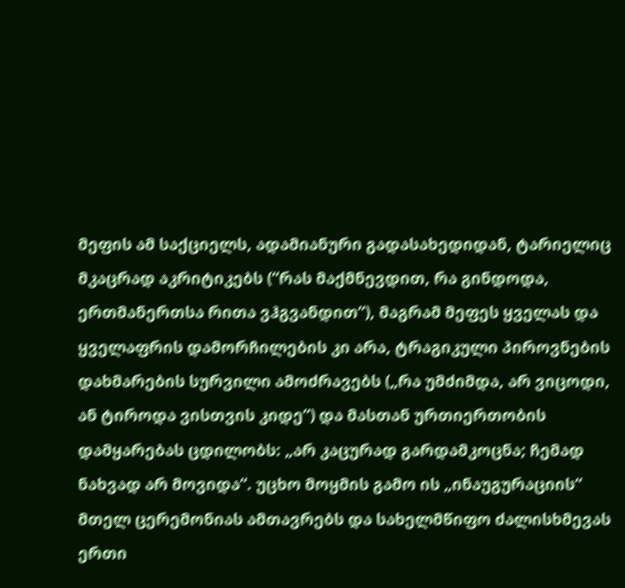მეფის ამ საქციელს, ადამიანური გადასახედიდან, ტარიელიც მკაცრად აკრიტიკებს (“რას მაქმნევდით, რა გინდოდა, ერთმანერთსა რითა ვჰგვანდით“), მაგრამ მეფეს ყველას და ყველაფრის დამორჩილების კი არა, ტრაგიკული პიროვნების დახმარების სურვილი ამოძრავებს („რა უმძიმდა, არ ვიცოდი, ან ტიროდა ვისთვის კიდე“) და მასთან ურთიერთობის დამყარებას ცდილობს: „არ კაცურად გარდამკოცნა; ჩემად ნახვად არ მოვიდა“. უცხო მოყმის გამო ის „ინაუგურაციის“ მთელ ცერემონიას ამთავრებს და სახელმწიფო ძალისხმევას ერთი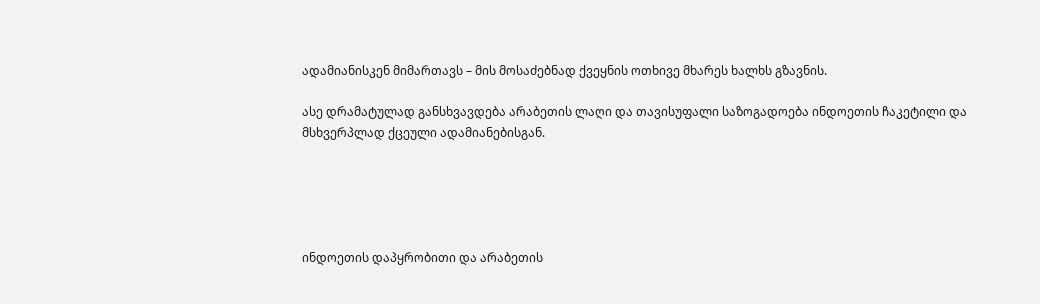ადამიანისკენ მიმართავს – მის მოსაძებნად ქვეყნის ოთხივე მხარეს ხალხს გზავნის.

ასე დრამატულად განსხვავდება არაბეთის ლაღი და თავისუფალი საზოგადოება ინდოეთის ჩაკეტილი და მსხვერპლად ქცეული ადამიანებისგან.





ინდოეთის დაპყრობითი და არაბეთის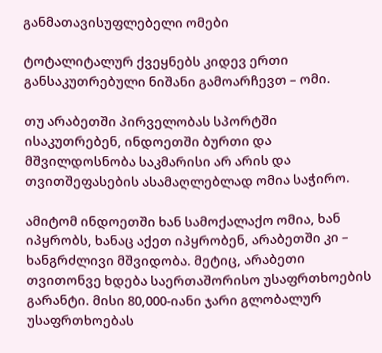განმათავისუფლებელი ომები

ტოტალიტალურ ქვეყნებს კიდევ ერთი განსაკუთრებული ნიშანი გამოარჩევთ – ომი.

თუ არაბეთში პირველობას სპორტში ისაკუთრებენ, ინდოეთში ბურთი და მშვილდოსნობა საკმარისი არ არის და თვითშეფასების ასამაღლებლად ომია საჭირო.

ამიტომ ინდოეთში ხან სამოქალაქო ომია, ხან იპყრობს, ხანაც აქეთ იპყრობენ, არაბეთში კი – ხანგრძლივი მშვიდობა. მეტიც, არაბეთი თვითონვე ხდება საერთაშორისო უსაფრთხოების გარანტი. მისი 80,000-იანი ჯარი გლობალურ უსაფრთხოებას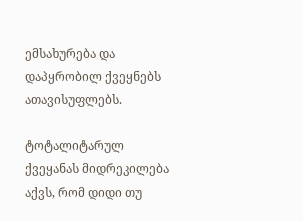ემსახურება და დაპყრობილ ქვეყნებს ათავისუფლებს.

ტოტალიტარულ ქვეყანას მიდრეკილება აქვს, რომ დიდი თუ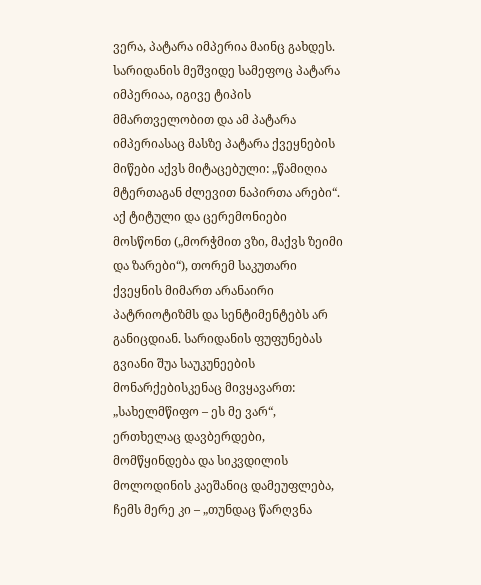ვერა, პატარა იმპერია მაინც გახდეს. სარიდანის მეშვიდე სამეფოც პატარა იმპერიაა, იგივე ტიპის მმართველობით და ამ პატარა იმპერიასაც მასზე პატარა ქვეყნების მიწები აქვს მიტაცებული: „წამიღია მტერთაგან ძლევით ნაპირთა არები“. აქ ტიტული და ცერემონიები მოსწონთ („მორჭმით ვზი, მაქვს ზეიმი და ზარები“), თორემ საკუთარი ქვეყნის მიმართ არანაირი პატრიოტიზმს და სენტიმენტებს არ განიცდიან. სარიდანის ფუფუნებას გვიანი შუა საუკუნეების მონარქებისკენაც მივყავართ: „სახელმწიფო – ეს მე ვარ“, ერთხელაც დავბერდები, მომწყინდება და სიკვდილის მოლოდინის კაეშანიც დამეუფლება, ჩემს მერე კი – „თუნდაც წარღვნა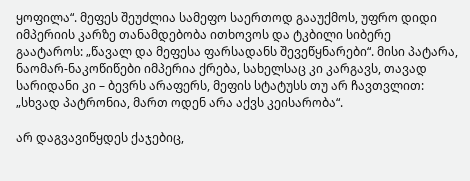ყოფილა“. მეფეს შეუძლია სამეფო საერთოდ გააუქმოს, უფრო დიდი იმპერიის კარზე თანამდებობა ითხოვოს და ტკბილი სიბერე გაატაროს: „წავალ და მეფესა ფარსადანს შევეწყნარები“. მისი პატარა, ნაომარ-ნაკოწიწები იმპერია ქრება, სახელსაც კი კარგავს, თავად სარიდანი კი – ბევრს არაფერს, მეფის სტატუსს თუ არ ჩავთვლით: „სხვად პატრონია, მართ ოდენ არა აქვს კეისარობა“.

არ დაგვავიწყდეს ქაჯებიც,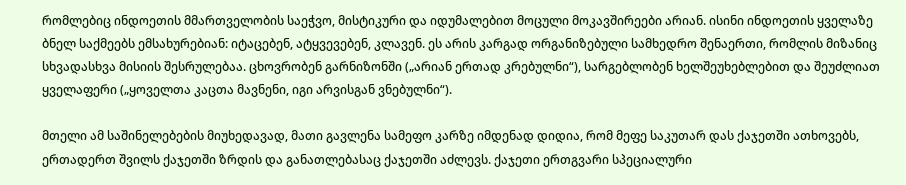რომლებიც ინდოეთის მმართველობის საეჭვო, მისტიკური და იდუმალებით მოცული მოკავშირეები არიან. ისინი ინდოეთის ყველაზე ბნელ საქმეებს ემსახურებიან: იტაცებენ, ატყვევებენ, კლავენ. ეს არის კარგად ორგანიზებული სამხედრო შენაერთი, რომლის მიზანიც სხვადასხვა მისიის შესრულებაა. ცხოვრობენ გარნიზონში („არიან ერთად კრებულნი“), სარგებლობენ ხელშეუხებლებით და შეუძლიათ ყველაფერი („ყოველთა კაცთა მავნენი, იგი არვისგან ვნებულნი“).

მთელი ამ საშინელებების მიუხედავად, მათი გავლენა სამეფო კარზე იმდენად დიდია, რომ მეფე საკუთარ დას ქაჯეთში ათხოვებს, ერთადერთ შვილს ქაჯეთში ზრდის და განათლებასაც ქაჯეთში აძლევს. ქაჯეთი ერთგვარი სპეციალური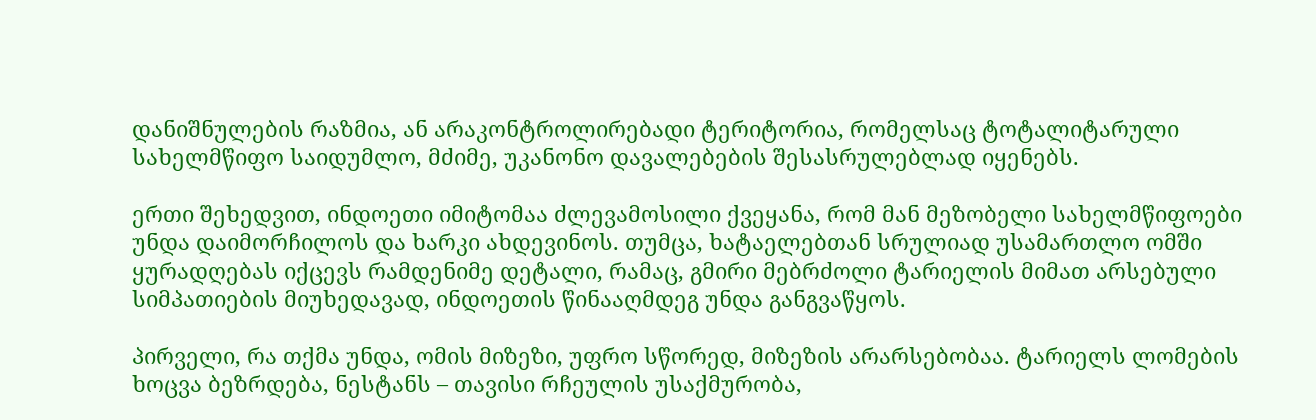დანიშნულების რაზმია, ან არაკონტროლირებადი ტერიტორია, რომელსაც ტოტალიტარული სახელმწიფო საიდუმლო, მძიმე, უკანონო დავალებების შესასრულებლად იყენებს.

ერთი შეხედვით, ინდოეთი იმიტომაა ძლევამოსილი ქვეყანა, რომ მან მეზობელი სახელმწიფოები უნდა დაიმორჩილოს და ხარკი ახდევინოს. თუმცა, ხატაელებთან სრულიად უსამართლო ომში ყურადღებას იქცევს რამდენიმე დეტალი, რამაც, გმირი მებრძოლი ტარიელის მიმათ არსებული სიმპათიების მიუხედავად, ინდოეთის წინააღმდეგ უნდა განგვაწყოს.

პირველი, რა თქმა უნდა, ომის მიზეზი, უფრო სწორედ, მიზეზის არარსებობაა. ტარიელს ლომების ხოცვა ბეზრდება, ნესტანს – თავისი რჩეულის უსაქმურობა,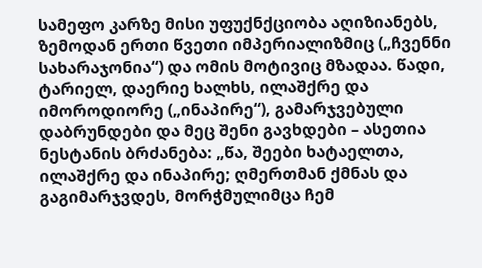სამეფო კარზე მისი უფუქნქციობა აღიზიანებს, ზემოდან ერთი წვეთი იმპერიალიზმიც („ჩვენნი სახარაჯონია“) და ომის მოტივიც მზადაა. წადი, ტარიელ, დაერიე ხალხს, ილაშქრე და იმოროდიორე („ინაპირე“), გამარჯვებული დაბრუნდები და მეც შენი გავხდები – ასეთია ნესტანის ბრძანება: „წა, შეები ხატაელთა, ილაშქრე და ინაპირე; ღმერთმან ქმნას და გაგიმარჯვდეს, მორჭმულიმცა ჩემ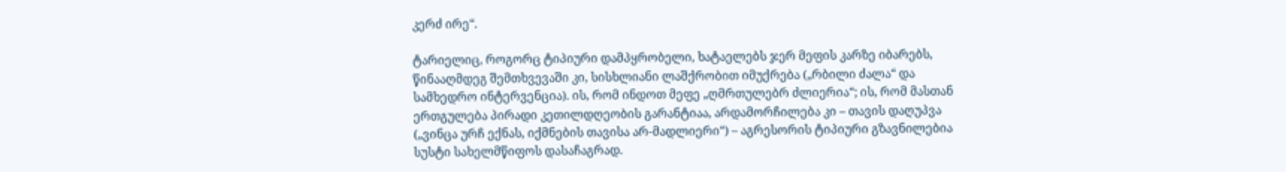კერძ ირე“.

ტარიელიც, როგორც ტიპიური დამპყრობელი, ხატაელებს ჯერ მეფის კარზე იბარებს, წინააღმდეგ შემთხვევაში კი, სისხლიანი ლაშქრობით იმუქრება („რბილი ძალა“ და სამხედრო ინტერვენცია). ის, რომ ინდოთ მეფე „ღმრთულებრ ძლიერია“; ის, რომ მასთან ერთგულება პირადი კეთილდღეობის გარანტიაა, არდამორჩილება კი – თავის დაღუპვა („ვინცა ურჩ ექნას, იქმნების თავისა არ-მადლიერი“) – აგრესორის ტიპიური გზავნილებია სუსტი სახელმწიფოს დასაჩაგრად.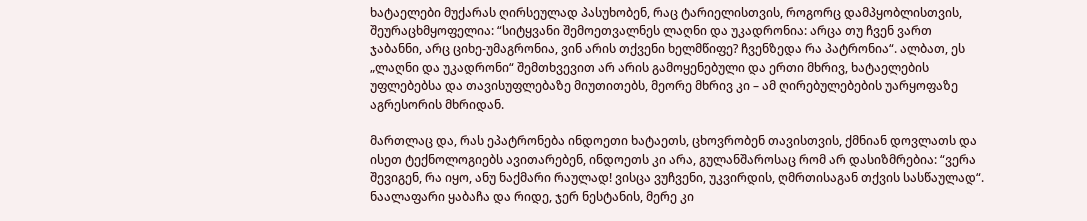ხატაელები მუქარას ღირსეულად პასუხობენ, რაც ტარიელისთვის, როგორც დამპყობლისთვის, შეურაცხმყოფელია: “სიტყვანი შემოეთვალნეს ლაღნი და უკადრონია: არცა თუ ჩვენ ვართ ჯაბანნი, არც ციხე-უმაგრონია, ვინ არის თქვენი ხელმწიფე? ჩვენზედა რა პატრონია“. ალბათ, ეს „ლაღნი და უკადრონი“ შემთხვევით არ არის გამოყენებული და ერთი მხრივ, ხატაელების უფლებებსა და თავისუფლებაზე მიუთითებს, მეორე მხრივ კი – ამ ღირებულებების უარყოფაზე აგრესორის მხრიდან.

მართლაც და, რას ეპატრონება ინდოეთი ხატაეთს, ცხოვრობენ თავისთვის, ქმნიან დოვლათს და ისეთ ტექნოლოგიებს ავითარებენ, ინდოეთს კი არა, გულანშაროსაც რომ არ დასიზმრებია: “ვერა შევიგენ, რა იყო, ანუ ნაქმარი რაულად! ვისცა ვუჩვენი, უკვირდის, ღმრთისაგან თქვის სასწაულად“. ნაალაფარი ყაბაჩა და რიდე, ჯერ ნესტანის, მერე კი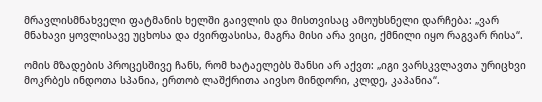მრავლისმნახველი ფატმანის ხელში გაივლის და მისთვისაც ამოუხსნელი დარჩება: „ვარ მნახავი ყოვლისავე უცხოსა და ძვირფასისა, მაგრა მისი არა ვიცი, ქმნილი იყო რაგვარ რისა“.

ომის მზადების პროცესშივე ჩანს, რომ ხატაელებს შანსი არ აქვთ: „იგი ვარსკვლავთა ურიცხვი მოკრბეს ინდოთა სპანია, ერთობ ლაშქრითა აივსო მინდორი, კლდე, კაპანია“.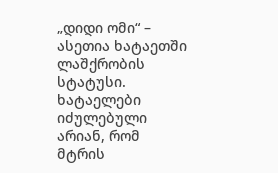„დიდი ომი“ – ასეთია ხატაეთში ლაშქრობის სტატუსი. ხატაელები იძულებული არიან, რომ მტრის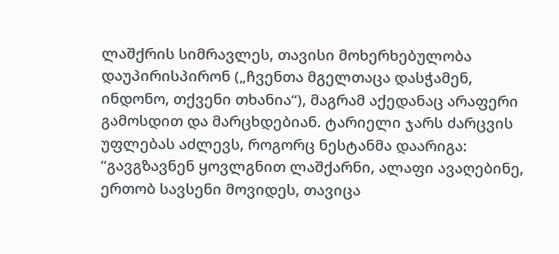ლაშქრის სიმრავლეს, თავისი მოხერხებულობა დაუპირისპირონ („ჩვენთა მგელთაცა დასჭამენ, ინდონო, თქვენი თხანია“), მაგრამ აქედანაც არაფერი გამოსდით და მარცხდებიან. ტარიელი ჯარს ძარცვის უფლებას აძლევს, როგორც ნესტანმა დაარიგა: “გავგზავნენ ყოვლგნით ლაშქარნი, ალაფი ავაღებინე, ერთობ სავსენი მოვიდეს, თავიცა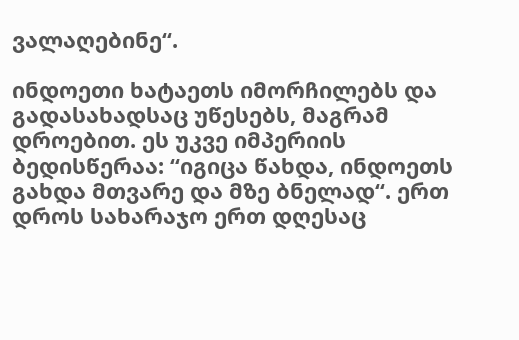ვალაღებინე“.

ინდოეთი ხატაეთს იმორჩილებს და გადასახადსაც უწესებს, მაგრამ დროებით. ეს უკვე იმპერიის ბედისწერაა: “იგიცა წახდა, ინდოეთს გახდა მთვარე და მზე ბნელად“. ერთ დროს სახარაჯო ერთ დღესაც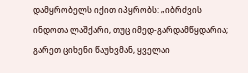დამყრობელს იქით იპყრობს: „იბრძვის ინდოთა ლაშქარი, თუც იმედ-გარდამწყდარია; გარეთ ციხენი წაუხვმან, ყველაი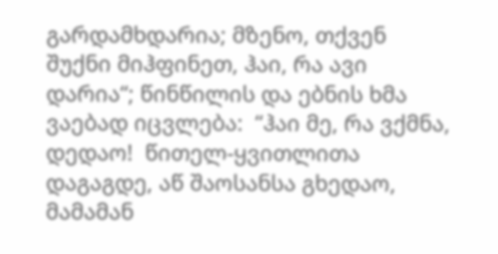გარდამხდარია; მზენო, თქვენ შუქნი მიჰფინეთ, ჰაი, რა ავი დარია“; წინწილის და ებნის ხმა ვაებად იცვლება:  “ჰაი მე, რა ვქმნა, დედაო!  წითელ-ყვითლითა დაგაგდე, აწ შაოსანსა გხედაო, მამამან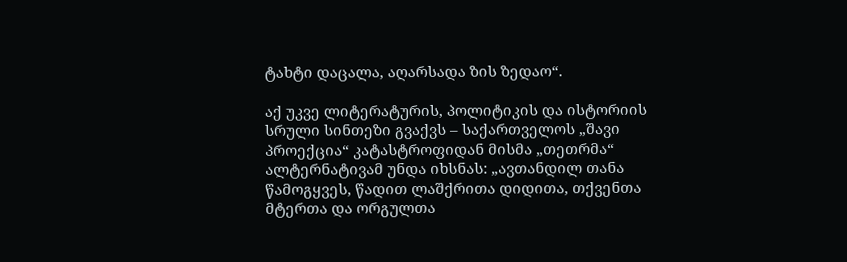ტახტი დაცალა, აღარსადა ზის ზედაო“.

აქ უკვე ლიტერატურის, პოლიტიკის და ისტორიის სრული სინთეზი გვაქვს – საქართველოს „შავი პროექცია“ კატასტროფიდან მისმა „თეთრმა“ ალტერნატივამ უნდა იხსნას: „ავთანდილ თანა წამოგყვეს, წადით ლაშქრითა დიდითა, თქვენთა მტერთა და ორგულთა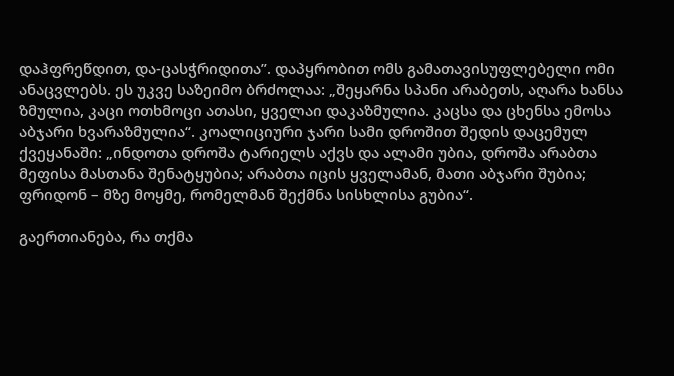დაჰფრეწდით, და-ცასჭრიდითა”. დაპყრობით ომს გამათავისუფლებელი ომი ანაცვლებს. ეს უკვე საზეიმო ბრძოლაა: „შეყარნა სპანი არაბეთს, აღარა ხანსა ზმულია, კაცი ოთხმოცი ათასი, ყველაი დაკაზმულია. კაცსა და ცხენსა ემოსა აბჯარი ხვარაზმულია“. კოალიციური ჯარი სამი დროშით შედის დაცემულ ქვეყანაში: „ინდოთა დროშა ტარიელს აქვს და ალამი უბია, დროშა არაბთა მეფისა მასთანა შენატყუბია; არაბთა იცის ყველამან, მათი აბჯარი შუბია; ფრიდონ – მზე მოყმე, რომელმან შექმნა სისხლისა გუბია“.

გაერთიანება, რა თქმა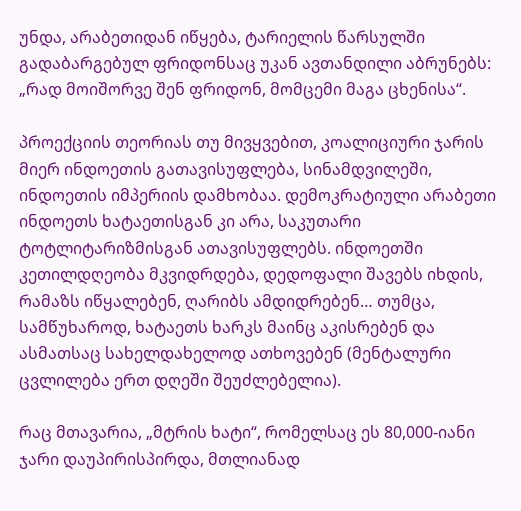უნდა, არაბეთიდან იწყება, ტარიელის წარსულში გადაბარგებულ ფრიდონსაც უკან ავთანდილი აბრუნებს: „რად მოიშორვე შენ ფრიდონ, მომცემი მაგა ცხენისა“.

პროექციის თეორიას თუ მივყვებით, კოალიციური ჯარის მიერ ინდოეთის გათავისუფლება, სინამდვილეში, ინდოეთის იმპერიის დამხობაა. დემოკრატიული არაბეთი ინდოეთს ხატაეთისგან კი არა, საკუთარი ტოტლიტარიზმისგან ათავისუფლებს. ინდოეთში კეთილდღეობა მკვიდრდება, დედოფალი შავებს იხდის, რამაზს იწყალებენ, ღარიბს ამდიდრებენ… თუმცა, სამწუხაროდ, ხატაეთს ხარკს მაინც აკისრებენ და ასმათსაც სახელდახელოდ ათხოვებენ (მენტალური ცვლილება ერთ დღეში შეუძლებელია).

რაც მთავარია, „მტრის ხატი“, რომელსაც ეს 80,000-იანი ჯარი დაუპირისპირდა, მთლიანად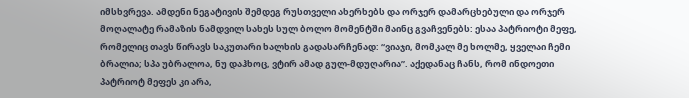იმსხვრევა. ამდენი ნეგატივის შემდეგ რუსთველი ახერხებს და ორჯერ დამარცხებული და ორჯერ მოღალატე რამაზის ნამდვილ სახეს სულ ბოლო მომენტში მაინც გვაჩვენებს: ესაა პატრიოტი მეფე, რომელიც თავს წირავს საკუთარი ხალხის გადასარჩენად: “ვიაჯი, მომკალ მე ხოლმე, ყველაი ჩემი ბრალია; სპა უბრალოა, ნუ დაჰხოც, ვტირ ამად გულ-მდუღარია”. აქედანაც ჩანს, რომ ინდოეთი პატრიოტ მეფეს კი არა,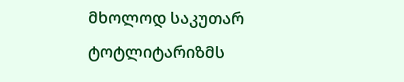მხოლოდ საკუთარ ტოტლიტარიზმს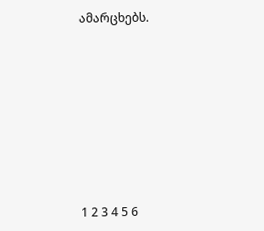ამარცხებს.











1 2 3 4 5 6